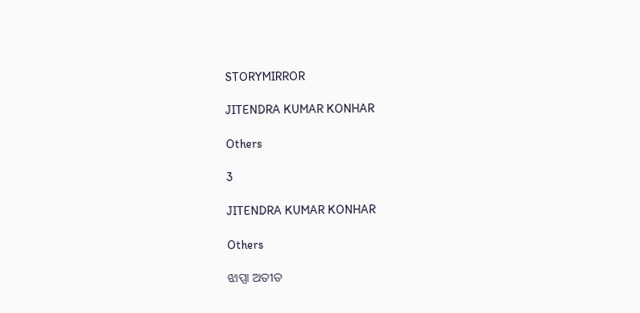STORYMIRROR

JITENDRA KUMAR KONHAR

Others

3

JITENDRA KUMAR KONHAR

Others

ଝାପ୍ସା ଅତୀତ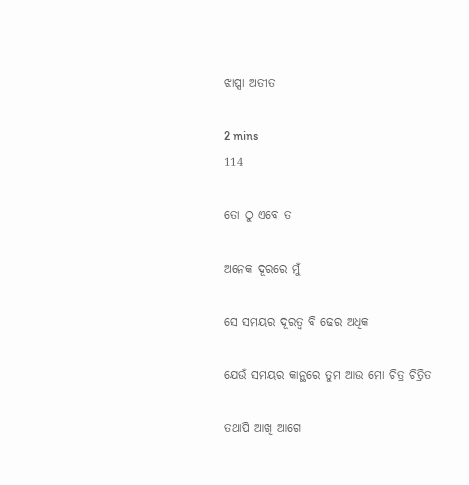ଝାପ୍ସା ଅତୀତ

2 mins
114

ତୋ ଠୁ ଏବେ ତ

ଅନେକ ଦୂରରେ ମୁଁ

ସେ ସମୟର ଦୂରତ୍ୱ ବି ଢେର ଅଧିକ

ଯେଉଁ ସମୟର କାନ୍ଥରେ ତୁମ ଆଉ ମୋ ଚିତ୍ର ଚିତ୍ରିତ

ତଥାପି ଆଖି ଆଗେ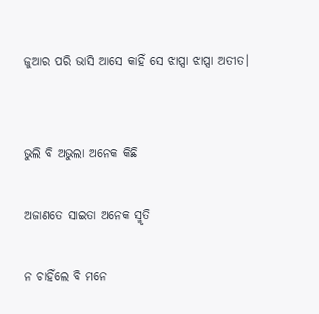ଜୁଆର ପରି ଭାସି ଆସେ କାହିଁ ସେ ଝାପ୍ସା ଝାପ୍ସା ଅତୀତ।


ଭୁଲି ବି ଅଭୁଲା ଅନେକ କିଛି

ଅଜାଣତେ ସାଇତା ଅନେକ ସ୍ମୃତି

ନ ଚାହିଁଲେ ବି ମନେ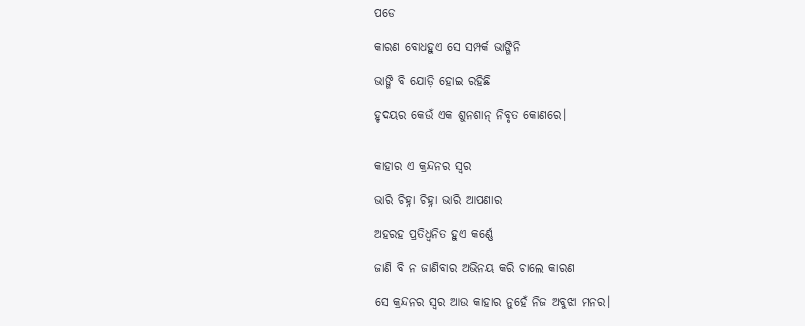ପଡେ

କାରଣ ବୋଧହୁଏ ସେ ସମ୍ପର୍କ ଭାଙ୍ଗିନି

ଭାଙ୍ଗି ବି ଯୋଡ଼ି ହୋଇ ରହିଛି

ହୃଦୟର କେଉଁ ଏକ ଶୁନଶାନ୍ ନିବୃତ କୋଣରେ।


କାହାର ଏ କ୍ରନ୍ଦନର ସ୍ୱର

ଭାରି ଚିହ୍ନା ଚିହ୍ନା ଭାରି ଆପଣାର

ଅହରହ ପ୍ରତିଧ୍ବନିତ ହୁଏ କର୍ଣ୍ଣେ

ଜାଣି ବି ନ ଜାଣିବାର ଅଭିନୟ କରି ଚାଲେ କାରଣ

ସେ କ୍ରନ୍ଦନର ସ୍ୱର ଆଉ କାହାର ନୁହେଁ ନିଜ ଅବୁଝା ମନର।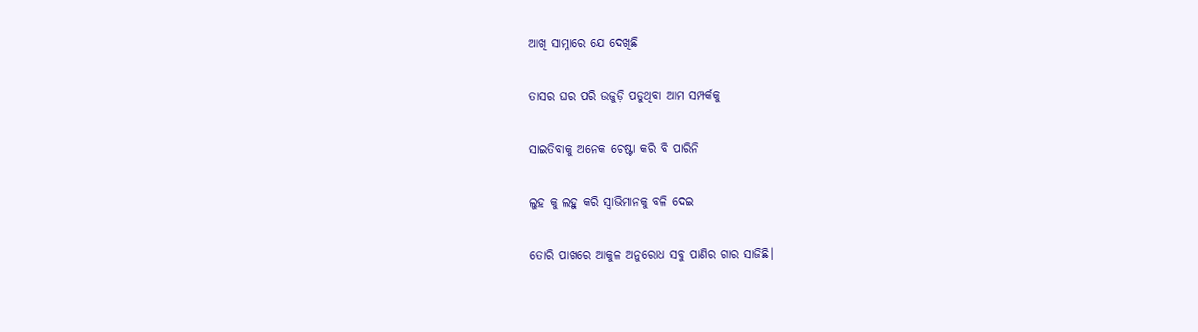ଆଖି ସାମ୍ନାରେ ଯେ ଦେଖିଛି

ତାସର ଘର ପରି ଉଜୁଡ଼ି ପଡୁଥିବା ଆମ ସମ୍ପର୍କକୁ

ସାଇତିବାକୁ ଅନେକ ଚେଷ୍ଟା କରି ବି ପାରିନି

ଲୁହ କୁ ଲହୁ କରି ସ୍ୱାଭିମାନକୁ ବଳି ଦେଇ

ତୋରି ପାଖରେ ଆକୁଳ ଅନୁରୋଧ ସବୁ ପାଣିର ଗାର ସାଜିଛି।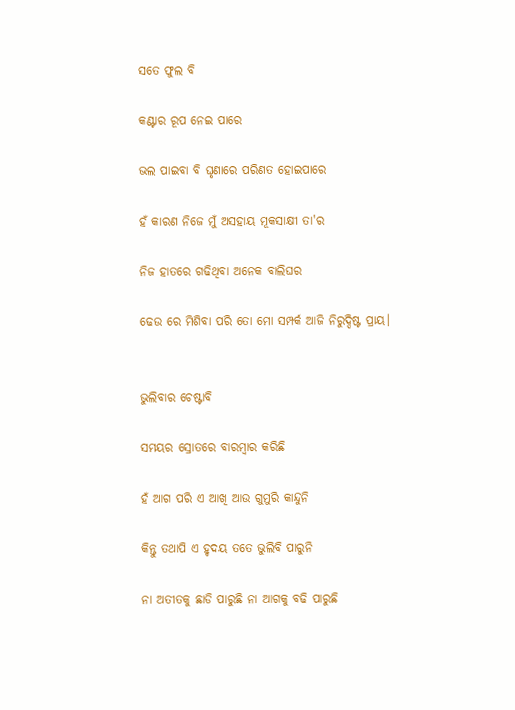ସତେ ଫୁଲ ବି

କଣ୍ଟାର ରୂପ ନେଇ ପାରେ

ଭଲ ପାଇବା ବି ଘୃଣାରେ ପରିଣତ ହୋଇପାରେ

ହଁ କାରଣ ନିଜେ ମୁଁ ଅସହାୟ ମୂକସାକ୍ଷୀ ତା'ର

ନିଜ ହାତରେ ଗଢିଥିବା ଅନେକ ବାଲିଘର

ଢେଉ ରେ ମିଶିବା ପରି ତୋ ମୋ ସମ୍ପର୍କ ଆଜି ନିରୁଦ୍ଦିଷ୍ଟ ପ୍ରାୟ।


ଭୁଲିବାର ଚେଷ୍ଟାବି

ସମୟର ସ୍ରୋତରେ ବାରମ୍ବାର କରିଛି

ହଁ ଆଗ ପରି ଏ ଆଖି ଆଉ ଗୁମୁରି କାନ୍ଦୁନି

କିନ୍ତୁ ତଥାପି ଏ ହୃଦୟ ତତେ ଭୁଲିବି ପାରୁନି

ନା ଅତୀତକୁ ଛାଡି ପାରୁଛି ନା ଆଗକୁ ବଢି ପାରୁଛି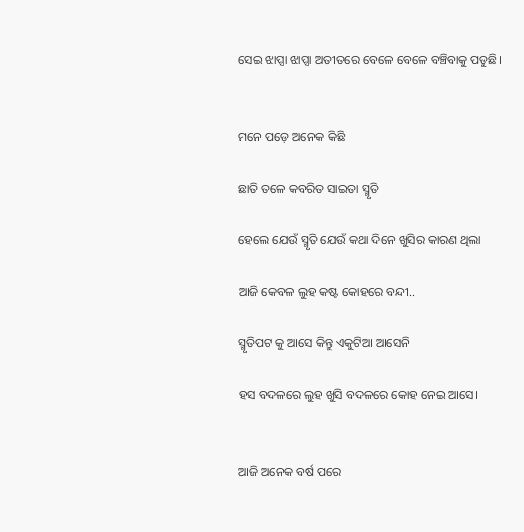ସେଇ ଝାପ୍ସା ଝାପ୍ସା ଅତୀତରେ ବେଳେ ବେଳେ ବଞ୍ଚିବାକୁ ପଡୁଛି।


ମନେ ପଡ଼େ ଅନେକ କିଛି

ଛାତି ତଳେ କବରିତ ସାଇତା ସ୍ମୃତି

ହେଲେ ଯେଉଁ ସ୍ମୃତି ଯେଉଁ କଥା ଦିନେ ଖୁସିର କାରଣ ଥିଲା

ଆଜି କେବଳ ଲୁହ କଷ୍ଟ କୋହରେ ବନ୍ଦୀ..

ସ୍ମୃତିପଟ କୁ ଆସେ କିନ୍ତୁ ଏକୁଟିଆ ଆସେନି

ହସ ବଦଳରେ ଲୁହ ଖୁସି ବଦଳରେ କୋହ ନେଇ ଆସେ।


ଆଜି ଅନେକ ବର୍ଷ ପରେ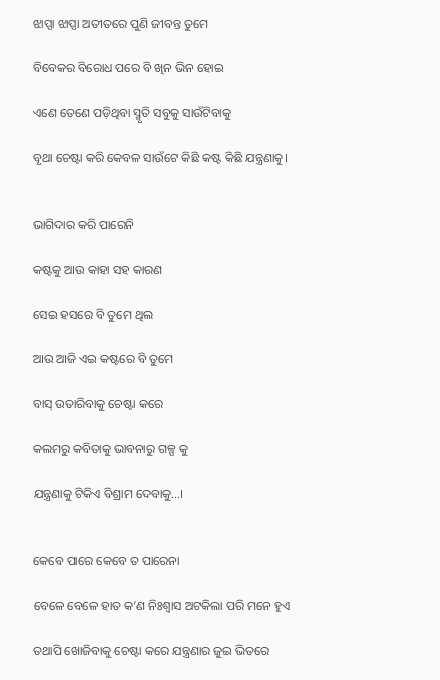ଝାପ୍ସା ଝାପ୍ସା ଅତୀତରେ ପୁଣି ଜୀବନ୍ତ ତୁମେ

ବିବେକର ବିରୋଧ ପରେ ବି ଖିନ ଭିନ ହୋଇ

ଏଣେ ତେଣେ ପଡ଼ିଥିବା ସ୍ମୃତି ସବୁକୁ ସାଉଁଟିବାକୁ

ବୃଥା ଚେଷ୍ଟା କରି କେବଳ ସାଉଁଟେ କିଛି କଷ୍ଟ କିଛି ଯନ୍ତ୍ରଣାକୁ।


ଭାଗିଦାର କରି ପାରେନି

କଷ୍ଟକୁ ଆଉ କାହା ସହ କାରଣ

ସେଇ ହସରେ ବି ତୁମେ ଥିଲ

ଆଉ ଆଜି ଏଇ କଷ୍ଟରେ ବି ତୁମେ

ବାସ୍ ଉତାରିବାକୁ ଚେଷ୍ଟା କରେ

କଲମରୁ କବିତାକୁ ଭାବନାରୁ ଗଳ୍ପ କୁ

ଯନ୍ତ୍ରଣାକୁ ଟିକିଏ ବିଶ୍ରାମ ଦେବାକୁ...।


କେବେ ପାରେ କେବେ ତ ପାରେନା

ବେଳେ ବେଳେ ହାତ କ’ଣ ନିଃଶ୍ୱାସ ଅଟକିଲା ପରି ମନେ ହୁଏ

ତଥାପି ଖୋଜିବାକୁ ଚେଷ୍ଟା କରେ ଯନ୍ତ୍ରଣାର ଜୁଇ ଭିତରେ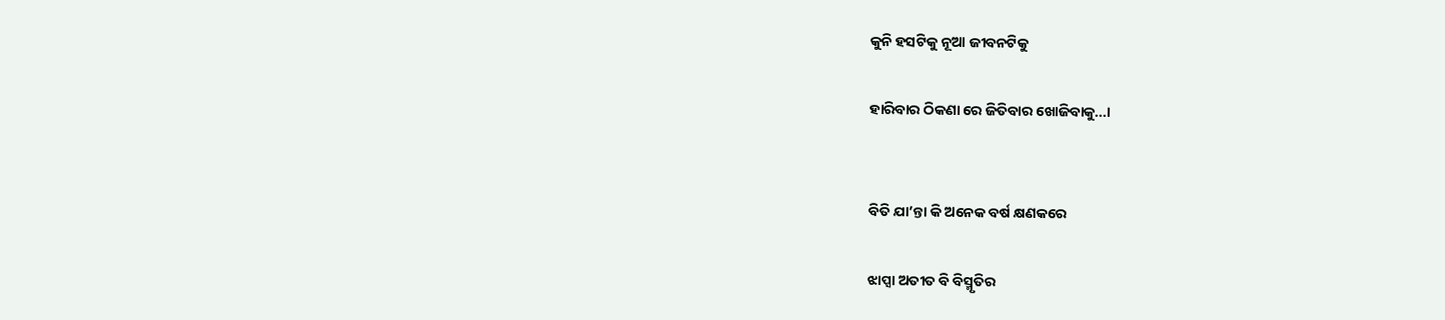କୁନି ହସଟିକୁ ନୂଆ ଜୀବନଟିକୁ

ହାରିବାର ଠିକଣା ରେ ଜିତିବାର ଖୋଜିବାକୁ...।


ବିତି ଯା’ନ୍ତା କି ଅନେକ ବର୍ଷ କ୍ଷଣକରେ

ଝାପ୍ସା ଅତୀତ ବି ବିସ୍ମୃତିର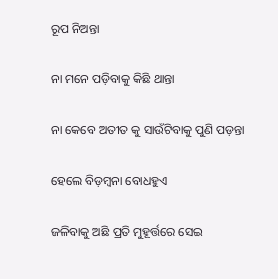ରୂପ ନିଅନ୍ତା

ନା ମନେ ପଡ଼ିବାକୁ କିଛି ଥାନ୍ତା

ନା କେବେ ଅତୀତ କୁ ସାଉଁଟିବାକୁ ପୁଣି ପଡ଼ନ୍ତା

ହେଲେ ବିଡ଼ମ୍ବନା ବୋଧହୁଏ

ଜଳିବାକୁ ଅଛି ପ୍ରତି ମୁହୂର୍ତ୍ତରେ ସେଇ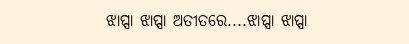ଝାପ୍ସା ଝାପ୍ସା ଅତୀତରେ....ଝାପ୍ସା ଝାପ୍ସା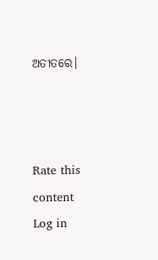ଅତୀତରେ।



Rate this content
Log in